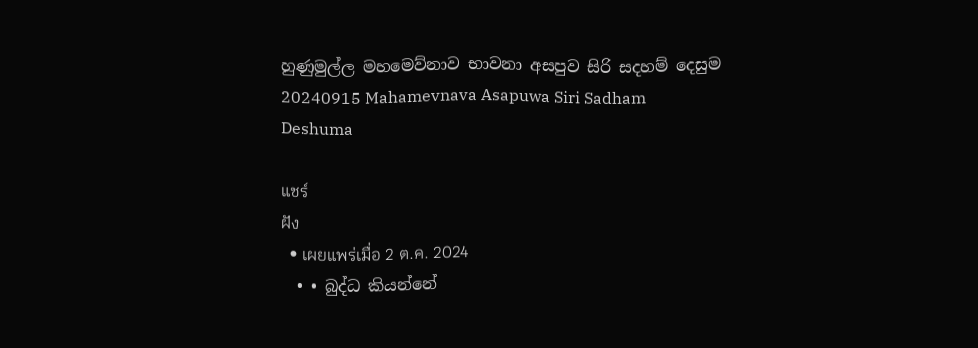හුණුමුල්ල මහමෙව්නාව භාවනා අසපුව සිරි සදහම් දෙසුම 20240915 Mahamevnava Asapuwa Siri Sadham Deshuma

แชร์
ฝัง
  • เผยแพร่เมื่อ 2 ต.ค. 2024
  • • බුද්ධ කියන්නේ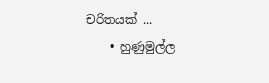චරිතයක් ...
    • හුණුමුල්ල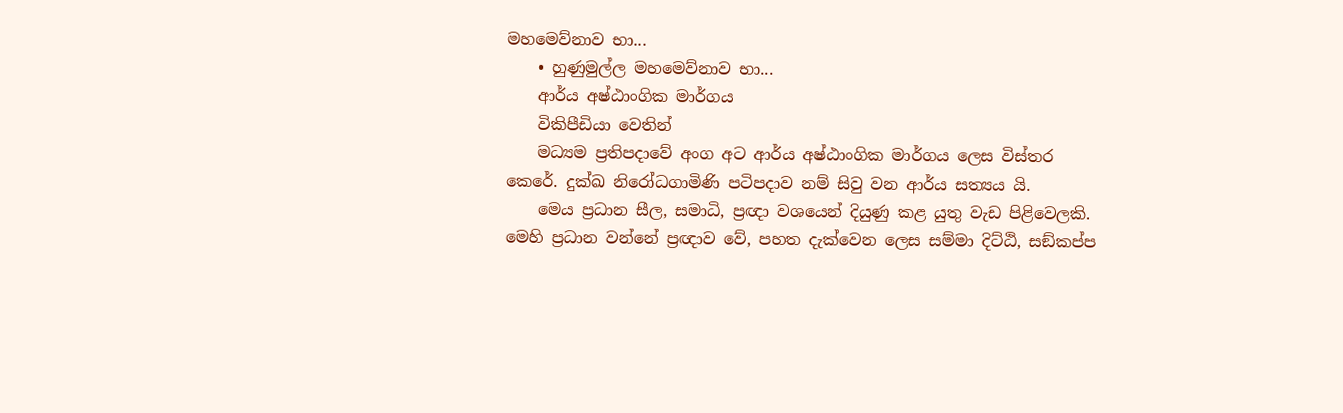මහමෙව්නාව භා...
    • හුණුමුල්ල මහමෙව්නාව භා...
    ආර්ය අෂ්ඨාංගික මාර්ගය
    විකිපීඩියා වෙතින්
    මධ්‍යම ප්‍රතිපදාවේ අංග අට ආර්ය අෂ්ඨාංගික මාර්ගය ලෙස විස්තර කෙරේ. දුක්ඛ නිරෝධගාමිණි පටිපදාව නම් සිවු වන ආර්ය සත්‍යය යි.
    මෙය ප්‍රධාන සීල, සමාධි, ප්‍රඥා වශයෙන් දියුණු කළ යුතු වැඩ පිළිවෙලකි. මෙහි ප්‍රධාන වන්නේ ප්‍රඥාව වේ, පහත දැක්වෙන ලෙස සම්මා දිට්ඨි, සඞ්කප්ප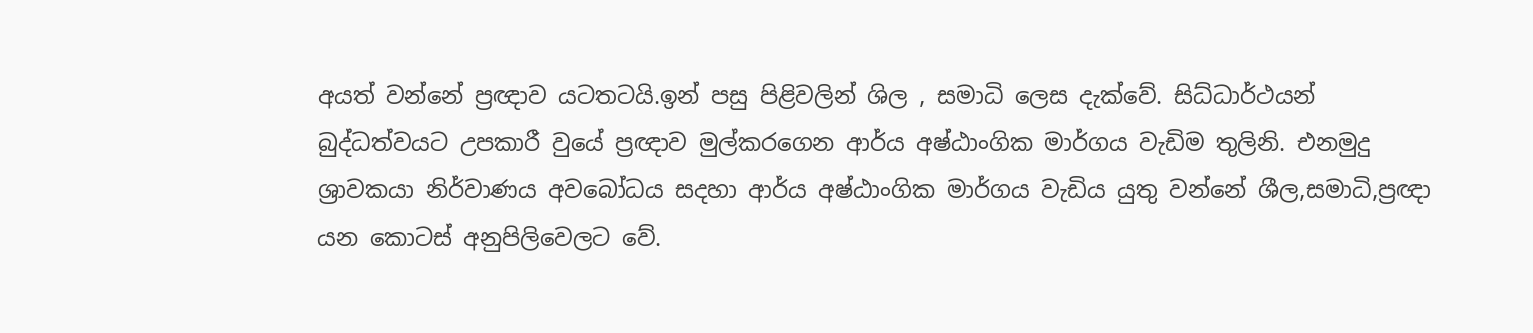අයත් වන්නේ ප්‍රඥාව යටතටයි.ඉන් පසු පිළිවලින් ශිල , සමාධි ලෙස දැක්වේ. සිධ්ධාර්ථයන් බුද්ධත්වයට උපකාරී වුයේ ප්‍රඥාව මුල්කරගෙන ආර්ය අෂ්ඨාංගික මාර්ගය වැඩිම තුලිනි. එනමුදු ශ්‍රාවකයා නිර්වාණය අවබෝධය සදහා ආර්ය අෂ්ඨාංගික මාර්ගය වැඩිය යුතු වන්නේ ශීල,සමාධි,ප්‍රඥා යන කොටස් අනුපිලිවෙලට වේ.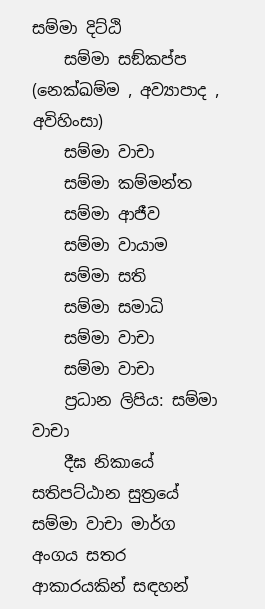සම්මා දිට්ඨි
    සම්මා සඞ්කප්ප (නෙක්ඛම්ම , අව්‍යාපාද , අවිහිංසා)
    සම්මා වාචා
    සම්මා කම්මන්ත
    සම්මා ආජීව
    සම්මා වායාම
    සම්මා සති
    සම්මා සමාධි
    සම්මා වාචා
    සම්මා වාචා
    ප්‍රධාන ලිපිය: සම්මා වාචා
    දීඝ නිකායේ සතිපට්ඨාන සුත්‍රයේ සම්මා වාචා මාර්ග අංගය සතර ආකාරයකින් සඳහන්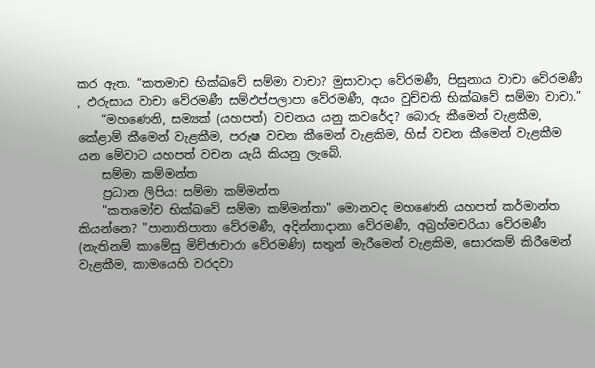කර ඇත. “කතමාච භික්ඛවේ සම්මා වාචා? මුසාවාදා වේරමණී, පිසුනාය වාචා වේරමණී , ඵරුසාය වාචා වේරමණී සම්ඵප්පලාපා වේරමණී, අයං වුච්චති භික්ඛවේ සම්මා වාචා.”
    “මහණෙනි, සම්‍යක් (යහපත්) වචනය යනු කවරේද? බොරු කීමෙන් වැළකීම, කේළාම් කීමෙන් වැළකීම, පරුෂ වචන කීමෙන් වැළකිම, හිස් වචන කීමෙන් වැළකීම යන මේවාට යහපත් වචන යැයි කියනු ලැබේ.
    සම්මා කම්මන්ත
    ප්‍රධාන ලිපිය: සම්මා කම්මන්ත
    "කතමෝච භික්ඛවේ සම්මා කම්මන්තා" මොනවද මහණෙනි යහපත් කර්මාන්ත කියන්නෙ? "පානාතිපාතා වේරමණී, අදින්නාදානා වේරමණී, අබ්‍රහ්මචරියා වේරමණී (නැතිනම් කාමේසු මිච්ඡාචාරා වේරමණි) සතුන් මැරීමෙන් වැළකිම, සොරකම් කිරීමෙන් වැළකීම, කාමයෙහි වරදවා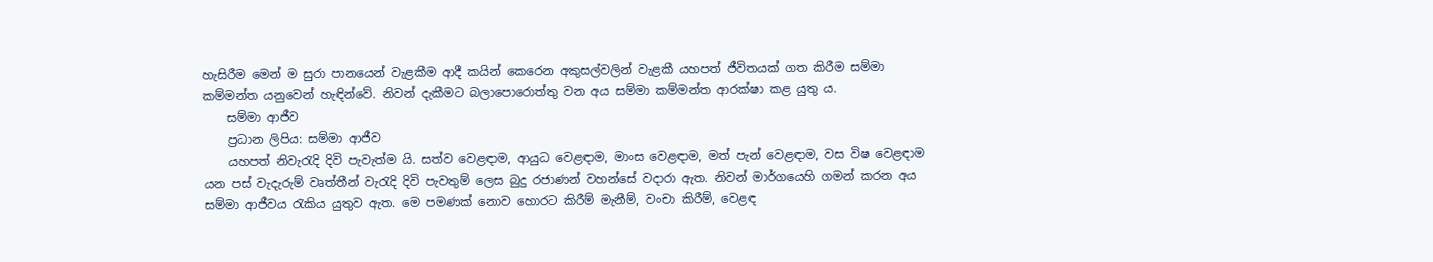හැසිරීම මෙන් ම සුරා පානයෙන් වැළකීම ආදී කයින් කෙරෙන අකුසල්වලින් වැළකී යහපත් ජීවිතයක් ගත කිරීම සම්මා කම්මන්ත යනුවෙන් හැඳින්වේ. නිවන් දැකීමට බලාපොරොත්තු වන අය සම්මා කම්මන්ත ආරක්ෂා කළ යුතු ය.
    සම්මා ආජීව
    ප්‍රධාන ලිපිය: සම්මා ආජීව
    යහපත් නිවැරැදි දිවි පැවැත්ම යි. සත්ව වෙළඳාම, ආයුධ වෙළඳාම, මාංස වෙළඳාම, මත් පැන් වෙළඳාම, වස විෂ වෙළඳාම යන පස් වැදැරුම් වෘත්තීන් වැරැදි දිවි පැවතුම් ලෙස බුදු රජාණන් වහන්සේ වදාරා ඇත. නිවන් මාර්ගයෙහි ගමන් කරන අය සම්මා ආජීවය රැකිය යුතුව ඇත. මෙ පමණක් නොව හොරට කිරීම් මැනීම්, වංචා කිරීම්, වෙළඳ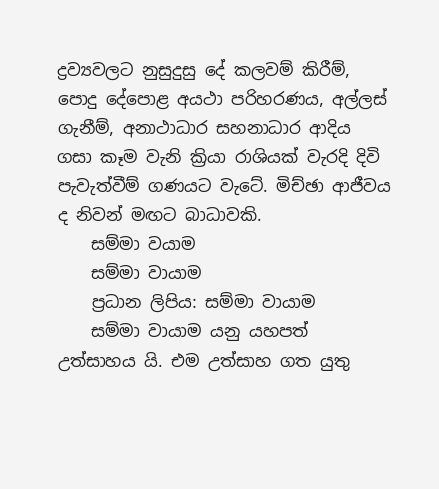ද්‍රව්‍යවලට නුසුදුසු දේ කලවම් කිරීම්, පොදු දේපොළ අයථා පරිහරණය, අල්ලස් ගැනීම්, අනාථාධාර සහනාධාර ආදිය ගසා කෑම වැනි ක්‍රියා රාශියක් වැරදි දිවි පැවැත්වීම් ගණයට වැටේ. මිච්ඡා ආජීවය ද නිවන් මඟට බාධාවකි.
    සම්මා වයාම
    සම්මා වායාම
    ප්‍රධාන ලිපිය: සම්මා වායාම
    සම්මා වායාම යනු යහපත් උත්සාහය යි. එම උත්සාහ ගත යුතු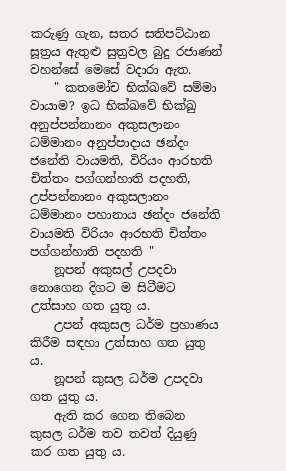කරුණු ගැන, සතර සතිපට්ඨාන සූත්‍රය ඇතුළු සුත්‍රවල බුදු රජාණන් වහන්සේ මෙසේ වදාරා ඇත.
    " කතමෝච භික්ඛවේ සම්මා වායාම? ඉධ භික්ඛවේ භික්ඛු අනුප්පන්නානං අකුසලානං ධම්මානං අනුප්පාදාය ඡන්දං ජනේති වායමති, විරියං ආරභති චිත්තං පග්ගන්හාති පදහති, උප්පන්නානං අකුසලානං ධම්මානං පහානාය ඡන්දං ජනේති වායමති විරියං ආරභති චිත්තං පග්ගන්හාති පදහති "
    නූපන් අකුසල් උපදවා නොගෙන දිගට ම සිටීමට උත්සාහ ගත යුතු ය.
    උපන් අකුසල ධර්ම ප්‍රහාණය කිරීම සඳහා උත්සාහ ගත යුතු ය.
    නූපන් කුසල ධර්ම උපදවා ගත යුතු ය.
    ඇති කර ගෙන තිබෙන කුසල ධර්ම තව තවත් දියුණු කර ගත යුතු ය.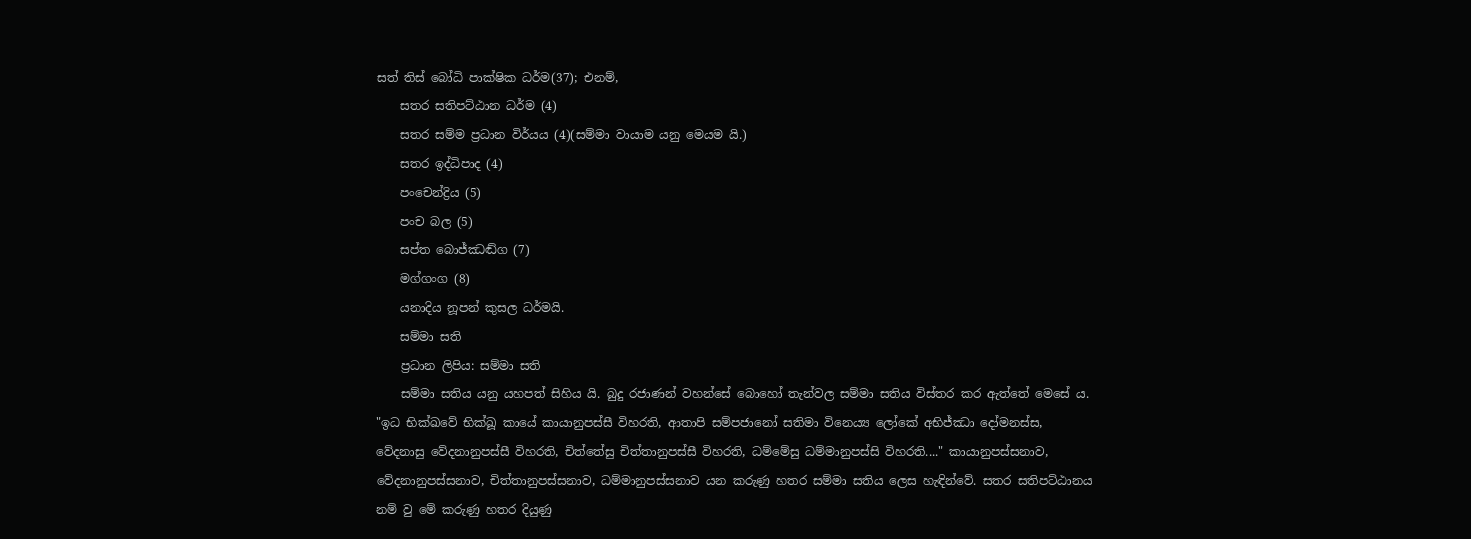සත් තිස් බෝධි පාක්ෂික ධර්ම(37); එනම්,
    සතර සතිපට්ඨාන ධර්ම (4)
    සතර සම්ම ප්‍රධාන විර්යය (4)(සම්මා වායාම යනු මෙයම යි.)
    සතර ඉද්ධිපාද (4)
    පංචෙන්ද්‍රිය (5)
    පංච බල (5)
    සප්ත බොජ්ඣඬ්ග (7)
    මග්ගංග (8)
    යනාදිය නූපන් කුසල ධර්මයි.
    සම්මා සති
    ප්‍රධාන ලිපිය: සම්මා සති
    සම්මා සතිය යනු යහපත් සිහිය යි. බුදු රජාණන් වහන්සේ බොහෝ තැන්වල සම්මා සතිය විස්තර කර ඇත්තේ මෙසේ ය. "ඉධ භික්ඛවේ භික්ඛූ කායේ කායානුපස්සී විහරති, ආතාපි සම්පජානෝ සතිමා විනෙය්‍ය ලෝකේ අභිජ්ඣා දෝමනස්ස, වේදනාසු වේදනානුපස්සී විහරති, චිත්තේසු චිත්තානුපස්සී විහරති, ධම්මේසු ධම්මානුපස්සි විහරති...." කායානුපස්සනාව, වේදනානුපස්සනාව, චිත්තානුපස්සනාව, ධම්මානුපස්සනාව යන කරුණු හතර සම්මා සතිය ලෙස හැඳින්වේ. සතර සතිපට්ඨානය නම් වු මේ කරුණු හතර දියුණු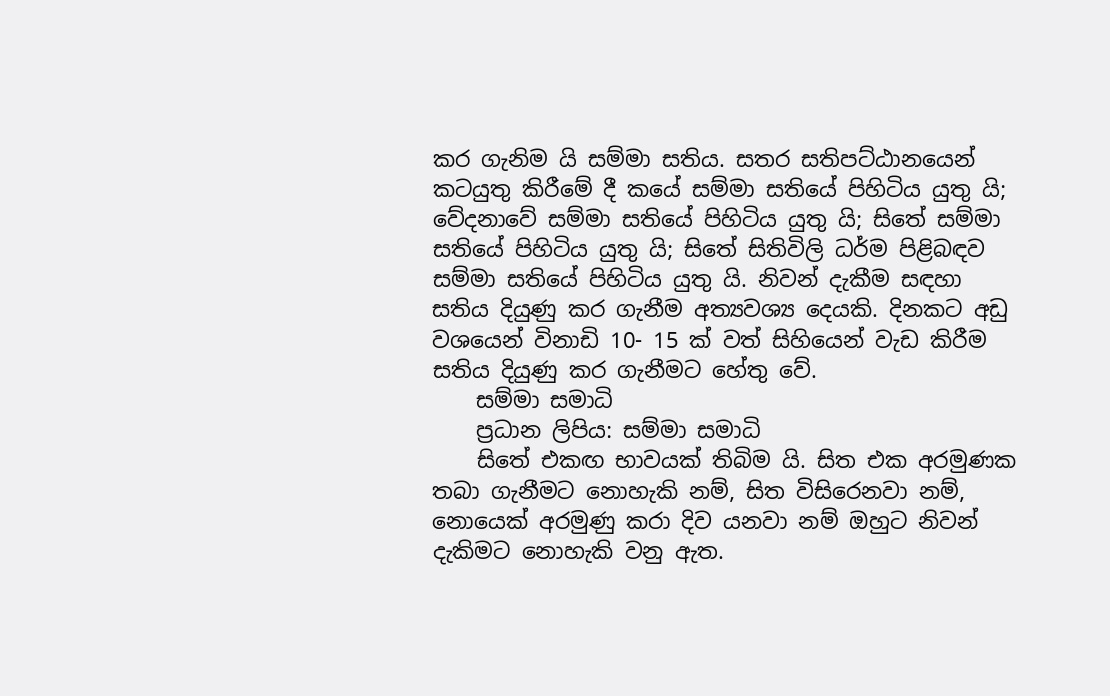කර ගැනිම යි සම්මා සතිය. සතර සතිපට්ඨානයෙන් කටයුතු කිරීමේ දී කයේ සම්මා සතියේ පිහිටිය යුතු යි; වේදනාවේ සම්මා සතියේ පිහිටිය යුතු යි; සිතේ සම්මා සතියේ පිහිටිය යුතු යි; සිතේ සිතිවිලි ධර්ම පිළිබඳව සම්මා සතියේ පිහිටිය යුතු යි. නිවන් දැකීම සඳහා සතිය දියුණු කර ගැනීම අත්‍යවශ්‍ය දෙයකි. දිනකට අඩු වශයෙන් විනාඩි 10- 15 ක් වත් සිහියෙන් වැඩ කිරීම සතිය දියුණු කර ගැනීමට හේතු වේ.
    සම්මා සමාධි
    ප්‍රධාන ලිපිය: සම්මා සමාධි
    සිතේ එකඟ භාවයක් තිබිම යි. සිත එක අරමුණක තබා ගැනීමට නොහැකි නම්, සිත විසිරෙනවා නම්, නොයෙක් අරමුණු කරා දිව යනවා නම් ඔහුට නිවන් දැකිමට නොහැකි වනු ඇත.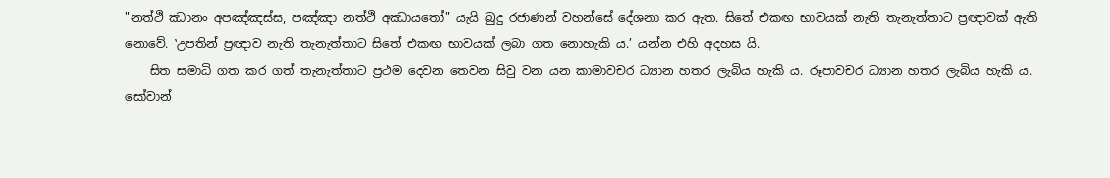"නත්ථි ඣානං අපඤ්ඤස්ස, පඤ්ඤා නත්ථි අඣායතෝ" යැයි බුදු රජාණන් වහන්සේ දේශනා කර ඇත. සිතේ එකඟ භාවයක් නැති තැනැත්තාට ප්‍රඥාවක් ඇති නොවේ. ‛උපතින් ප්‍රඥාව නැති තැනැත්තාට සිතේ එකඟ භාවයක් ලබා ගත නොහැකි ය.’ යන්න එහි අදහස යි.
    සිත සමාධි ගත කර ගත් තැනැත්තාට ප්‍රථම දෙවන තෙවන සිවු වන යන කාමාවචර ධ්‍යාන හතර ලැබිය හැකි ය. රූපාවචර ධ්‍යාන හතර ලැබිය හැකි ය. සෝවාන්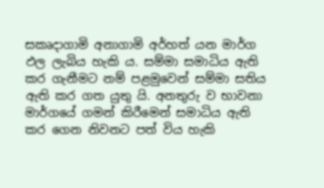සකෘදාගාමි අනාගාමි අර්හත් යන මාර්ග ඵල ලැබිය හැකි ය. සම්මා සමාධිය ඇති කර ගැනීමට නම් පළමුවෙන් සම්මා සතිය ඇති කර ගත යුතු යි. අනතුරු ව භාවනා මාර්ගයේ ගමන් කිරීමෙන් සමාධිය ඇති කර ගෙන නිවනට පත් විය හැකි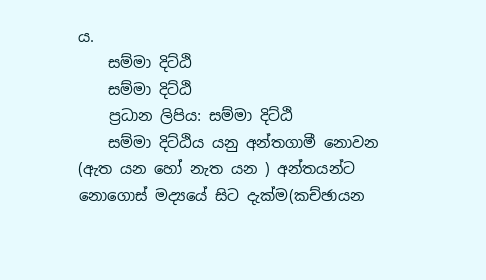ය.
    සම්මා දිට්ඨි
    සම්මා දිට්ඨි
    ප්‍රධාන ලිපිය: සම්මා දිට්ඨි
    සම්මා දිට්ඨිය යනු අන්තගාමී නොවන (ඇත යන හෝ නැත යන ) අන්තයන්ට නොගොස් මද්‍යයේ සිට දැක්ම(කච්ඡායන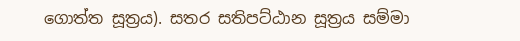ගොත්ත සූත්‍රය). සතර සතිපට්ඨාන සූත්‍රය සම්මා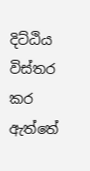දිට්ඨිය විස්තර කර ඇත්තේ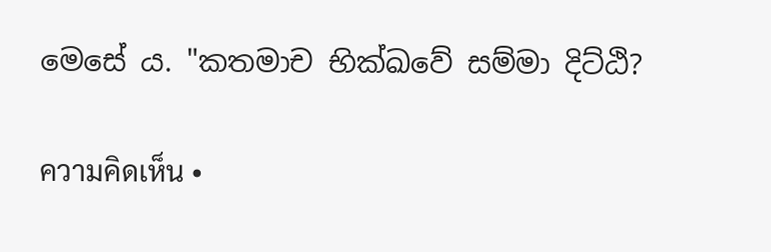මෙසේ ය. "කතමාච භික්ඛවේ සම්මා දිට්ඨි?

ความคิดเห็น •